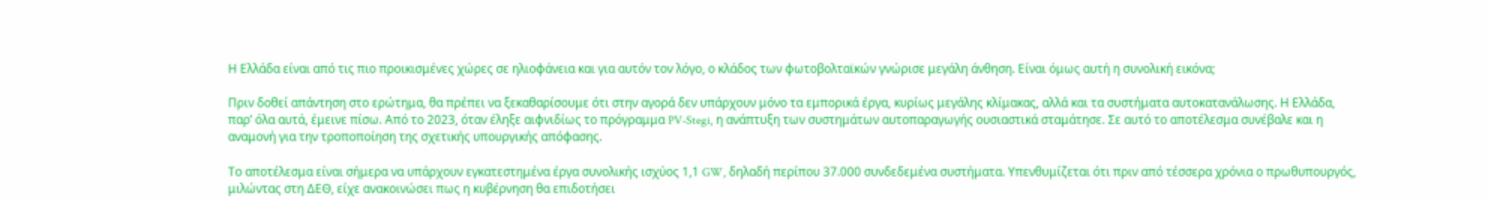Η Ελλάδα είναι από τις πιο προικισμένες χώρες σε ηλιοφάνεια και για αυτόν τον λόγο, ο κλάδος των φωτοβολταϊκών γνώρισε μεγάλη άνθηση. Είναι όμως αυτή η συνολική εικόνα;

Πριν δοθεί απάντηση στο ερώτημα, θα πρέπει να ξεκαθαρίσουμε ότι στην αγορά δεν υπάρχουν μόνο τα εμπορικά έργα, κυρίως μεγάλης κλίμακας, αλλά και τα συστήματα αυτοκατανάλωσης. Η Ελλάδα, παρ’ όλα αυτά, έμεινε πίσω. Από το 2023, όταν έληξε αιφνιδίως το πρόγραμμα PV-Stegi, η ανάπτυξη των συστημάτων αυτοπαραγωγής ουσιαστικά σταμάτησε. Σε αυτό το αποτέλεσμα συνέβαλε και η αναμονή για την τροποποίηση της σχετικής υπουργικής απόφασης.

Το αποτέλεσμα είναι σήμερα να υπάρχουν εγκατεστημένα έργα συνολικής ισχύος 1,1 GW, δηλαδή περίπου 37.000 συνδεδεμένα συστήματα. Υπενθυμίζεται ότι πριν από τέσσερα χρόνια ο πρωθυπουργός, μιλώντας στη ΔΕΘ, είχε ανακοινώσει πως η κυβέρνηση θα επιδοτήσει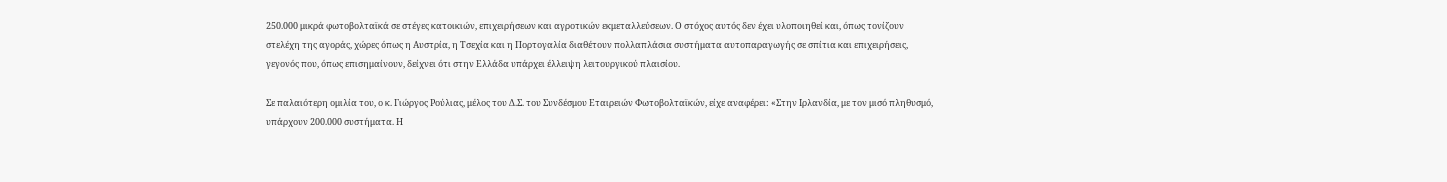250.000 μικρά φωτοβολταϊκά σε στέγες κατοικιών, επιχειρήσεων και αγροτικών εκμεταλλεύσεων. Ο στόχος αυτός δεν έχει υλοποιηθεί και, όπως τονίζουν στελέχη της αγοράς, χώρες όπως η Αυστρία, η Τσεχία και η Πορτογαλία διαθέτουν πολλαπλάσια συστήματα αυτοπαραγωγής σε σπίτια και επιχειρήσεις, γεγονός που, όπως επισημαίνουν, δείχνει ότι στην Ελλάδα υπάρχει έλλειψη λειτουργικού πλαισίου.

Σε παλαιότερη ομιλία του, ο κ. Γιώργος Ρούλιας, μέλος του Δ.Σ. του Συνδέσμου Εταιρειών Φωτοβολταϊκών, είχε αναφέρει: «Στην Ιρλανδία, με τον μισό πληθυσμό, υπάρχουν 200.000 συστήματα. Η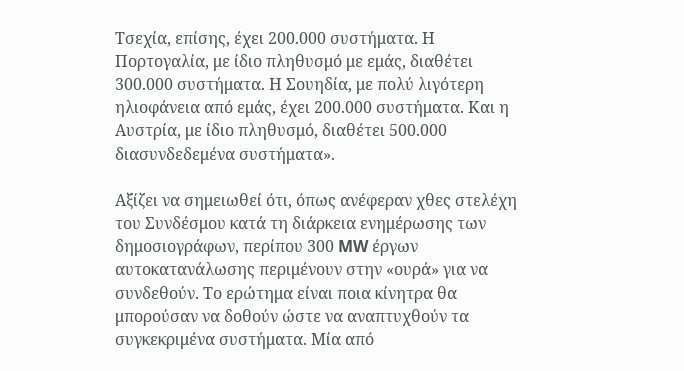Τσεχία, επίσης, έχει 200.000 συστήματα. Η Πορτογαλία, με ίδιο πληθυσμό με εμάς, διαθέτει 300.000 συστήματα. Η Σουηδία, με πολύ λιγότερη ηλιοφάνεια από εμάς, έχει 200.000 συστήματα. Και η Αυστρία, με ίδιο πληθυσμό, διαθέτει 500.000 διασυνδεδεμένα συστήματα».

Αξίζει να σημειωθεί ότι, όπως ανέφεραν χθες στελέχη του Συνδέσμου κατά τη διάρκεια ενημέρωσης των δημοσιογράφων, περίπου 300 MW έργων αυτοκατανάλωσης περιμένουν στην «ουρά» για να συνδεθούν. Το ερώτημα είναι ποια κίνητρα θα μπορούσαν να δοθούν ώστε να αναπτυχθούν τα συγκεκριμένα συστήματα. Μία από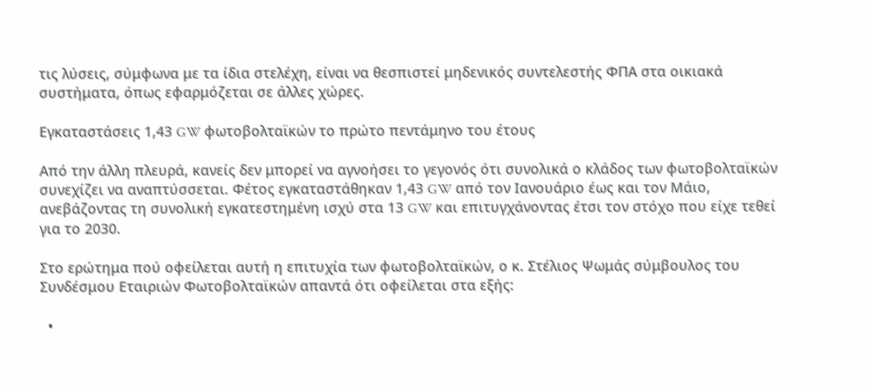τις λύσεις, σύμφωνα με τα ίδια στελέχη, είναι να θεσπιστεί μηδενικός συντελεστής ΦΠΑ στα οικιακά συστήματα, όπως εφαρμόζεται σε άλλες χώρες.

Εγκαταστάσεις 1,43 GW φωτοβολταϊκών το πρώτο πεντάμηνο του έτους

Από την άλλη πλευρά, κανείς δεν μπορεί να αγνοήσει το γεγονός ότι συνολικά ο κλάδος των φωτοβολταϊκών συνεχίζει να αναπτύσσεται. Φέτος εγκαταστάθηκαν 1,43 GW από τον Ιανουάριο έως και τον Μάιο, ανεβάζοντας τη συνολική εγκατεστημένη ισχύ στα 13 GW και επιτυγχάνοντας έτσι τον στόχο που είχε τεθεί για το 2030.

Στο ερώτημα πού οφείλεται αυτή η επιτυχία των φωτοβολταϊκών, ο κ. Στέλιος Ψωμάς σύμβουλος του Συνδέσμου Εταιριών Φωτοβολταϊκών απαντά ότι οφείλεται στα εξής:

  •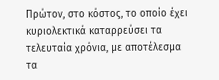Πρώτον, στο κόστος, το οποίο έχει κυριολεκτικά καταρρεύσει τα τελευταία χρόνια, με αποτέλεσμα τα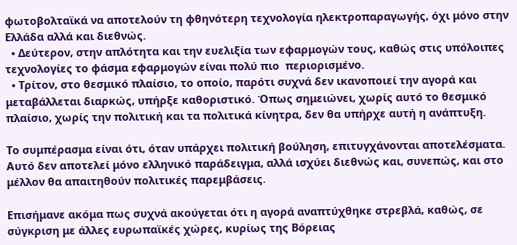φωτοβολταϊκά να αποτελούν τη φθηνότερη τεχνολογία ηλεκτροπαραγωγής, όχι μόνο στην Ελλάδα αλλά και διεθνώς.
  • Δεύτερον, στην απλότητα και την ευελιξία των εφαρμογών τους, καθώς στις υπόλοιπες τεχνολογίες το φάσμα εφαρμογών είναι πολύ πιο  περιορισμένο.
  • Τρίτον, στο θεσμικό πλαίσιο, το οποίο, παρότι συχνά δεν ικανοποιεί την αγορά και μεταβάλλεται διαρκώς, υπήρξε καθοριστικό. Όπως σημειώνει, χωρίς αυτό το θεσμικό πλαίσιο, χωρίς την πολιτική και τα πολιτικά κίνητρα, δεν θα υπήρχε αυτή η ανάπτυξη.

Το συμπέρασμα είναι ότι, όταν υπάρχει πολιτική βούληση, επιτυγχάνονται αποτελέσματα. Αυτό δεν αποτελεί μόνο ελληνικό παράδειγμα, αλλά ισχύει διεθνώς και, συνεπώς, και στο μέλλον θα απαιτηθούν πολιτικές παρεμβάσεις.

Επισήμανε ακόμα πως συχνά ακούγεται ότι η αγορά αναπτύχθηκε στρεβλά, καθώς, σε σύγκριση με άλλες ευρωπαϊκές χώρες, κυρίως της Βόρειας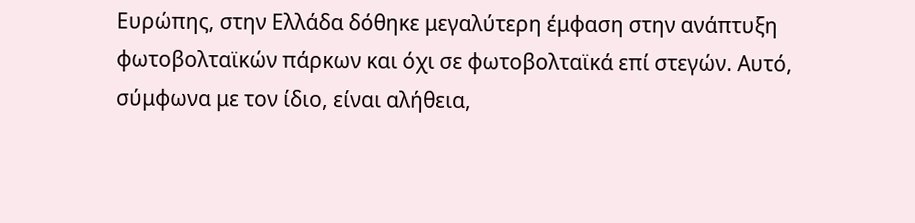Ευρώπης, στην Ελλάδα δόθηκε μεγαλύτερη έμφαση στην ανάπτυξη φωτοβολταϊκών πάρκων και όχι σε φωτοβολταϊκά επί στεγών. Αυτό, σύμφωνα με τον ίδιο, είναι αλήθεια,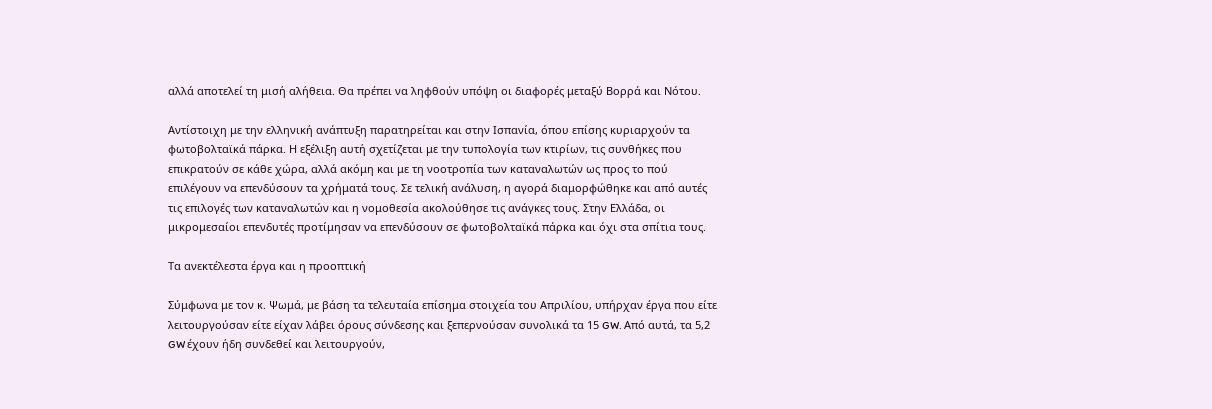αλλά αποτελεί τη μισή αλήθεια. Θα πρέπει να ληφθούν υπόψη οι διαφορές μεταξύ Βορρά και Νότου.

Αντίστοιχη με την ελληνική ανάπτυξη παρατηρείται και στην Ισπανία, όπου επίσης κυριαρχούν τα φωτοβολταϊκά πάρκα. Η εξέλιξη αυτή σχετίζεται με την τυπολογία των κτιρίων, τις συνθήκες που επικρατούν σε κάθε χώρα, αλλά ακόμη και με τη νοοτροπία των καταναλωτών ως προς το πού επιλέγουν να επενδύσουν τα χρήματά τους. Σε τελική ανάλυση, η αγορά διαμορφώθηκε και από αυτές τις επιλογές των καταναλωτών και η νομοθεσία ακολούθησε τις ανάγκες τους. Στην Ελλάδα, οι μικρομεσαίοι επενδυτές προτίμησαν να επενδύσουν σε φωτοβολταϊκά πάρκα και όχι στα σπίτια τους.

Τα ανεκτέλεστα έργα και η προοπτική

Σύμφωνα με τον κ. Ψωμά, με βάση τα τελευταία επίσημα στοιχεία του Απριλίου, υπήρχαν έργα που είτε λειτουργούσαν είτε είχαν λάβει όρους σύνδεσης και ξεπερνούσαν συνολικά τα 15 GW. Από αυτά, τα 5,2 GW έχουν ήδη συνδεθεί και λειτουργούν,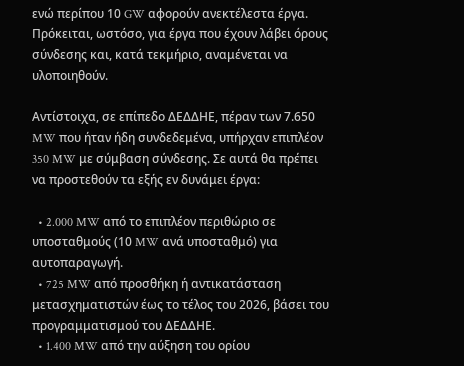ενώ περίπου 10 GW αφορούν ανεκτέλεστα έργα. Πρόκειται, ωστόσο, για έργα που έχουν λάβει όρους σύνδεσης και, κατά τεκμήριο, αναμένεται να υλοποιηθούν.

Αντίστοιχα, σε επίπεδο ΔΕΔΔΗΕ, πέραν των 7.650 MW που ήταν ήδη συνδεδεμένα, υπήρχαν επιπλέον 350 MW με σύμβαση σύνδεσης. Σε αυτά θα πρέπει να προστεθούν τα εξής εν δυνάμει έργα:

  • 2.000 MW από το επιπλέον περιθώριο σε υποσταθμούς (10 MW ανά υποσταθμό) για αυτοπαραγωγή.
  • 725 MW από προσθήκη ή αντικατάσταση μετασχηματιστών έως το τέλος του 2026, βάσει του προγραμματισμού του ΔΕΔΔΗΕ.
  • 1.400 MW από την αύξηση του ορίου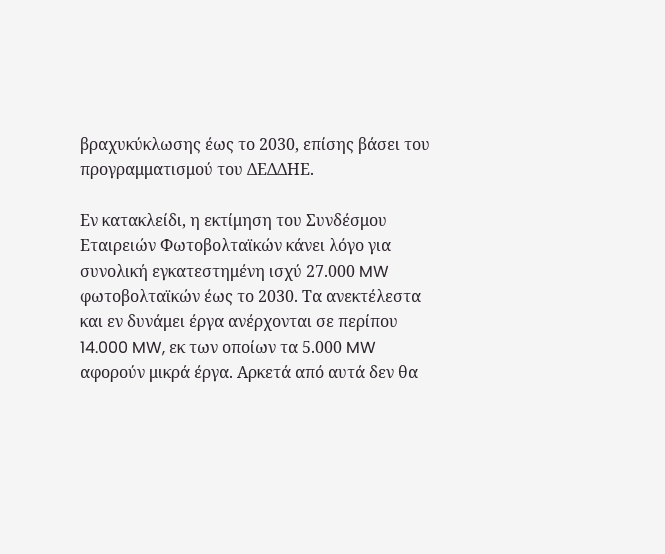βραχυκύκλωσης έως το 2030, επίσης βάσει του προγραμματισμού του ΔΕΔΔΗΕ.

Εν κατακλείδι, η εκτίμηση του Συνδέσμου Εταιρειών Φωτοβολταϊκών κάνει λόγο για συνολική εγκατεστημένη ισχύ 27.000 MW φωτοβολταϊκών έως το 2030. Τα ανεκτέλεστα και εν δυνάμει έργα ανέρχονται σε περίπου 14.000 MW, εκ των οποίων τα 5.000 MW αφορούν μικρά έργα. Αρκετά από αυτά δεν θα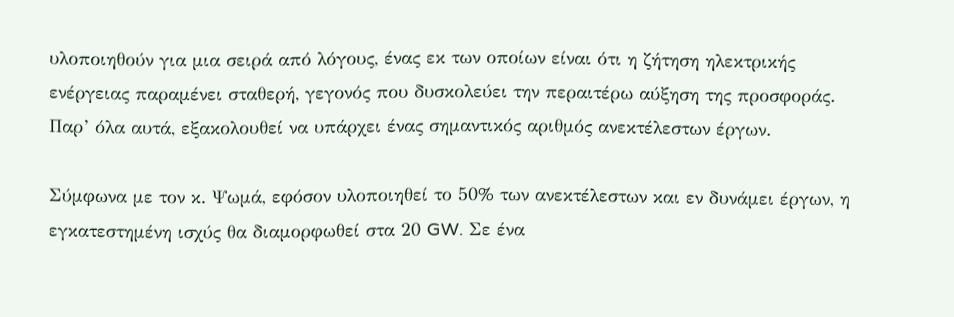υλοποιηθούν για μια σειρά από λόγους, ένας εκ των οποίων είναι ότι η ζήτηση ηλεκτρικής ενέργειας παραμένει σταθερή, γεγονός που δυσκολεύει την περαιτέρω αύξηση της προσφοράς. Παρ’ όλα αυτά, εξακολουθεί να υπάρχει ένας σημαντικός αριθμός ανεκτέλεστων έργων.

Σύμφωνα με τον κ. Ψωμά, εφόσον υλοποιηθεί το 50% των ανεκτέλεστων και εν δυνάμει έργων, η εγκατεστημένη ισχύς θα διαμορφωθεί στα 20 GW. Σε ένα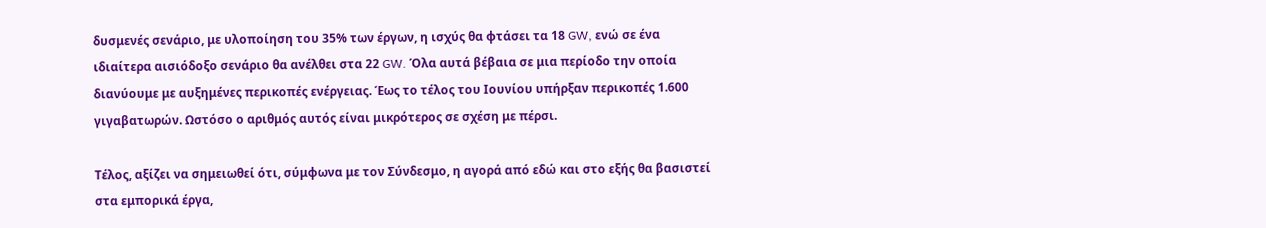δυσμενές σενάριο, με υλοποίηση του 35% των έργων, η ισχύς θα φτάσει τα 18 GW, ενώ σε ένα ιδιαίτερα αισιόδοξο σενάριο θα ανέλθει στα 22 GW. Όλα αυτά βέβαια σε μια περίοδο την οποία διανύουμε με αυξημένες περικοπές ενέργειας. Έως το τέλος του Ιουνίου υπήρξαν περικοπές 1.600 γιγαβατωρών. Ωστόσο ο αριθμός αυτός είναι μικρότερος σε σχέση με πέρσι.

Τέλος, αξίζει να σημειωθεί ότι, σύμφωνα με τον Σύνδεσμο, η αγορά από εδώ και στο εξής θα βασιστεί στα εμπορικά έργα,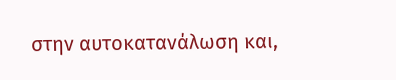στην αυτοκατανάλωση και,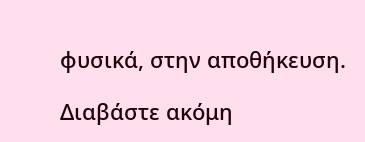φυσικά, στην αποθήκευση.

Διαβάστε ακόμη